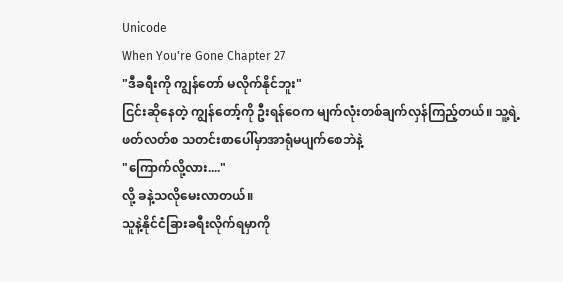Unicode
When You're Gone Chapter 27
"ဒီခရီးကို ကျွန်တော် မလိုက်နိုင်ဘူး"
ငြင်းဆိုနေတဲ့ ကျွန်တော့်ကို ဦးရန်ဝေက မျက်လုံးတစ်ချက်လှန်ကြည့်တယ်။ သူ့ရဲ့ဖတ်လတ်စ သတင်းစာပေါ်မှာအာရုံမပျက်စေဘဲနဲ့
"ကြောက်လို့လား...."
လို့ ခနဲ့သလိုမေးလာတယ်။
သူနဲ့နိုင်ငံခြားခရီးလိုက်ရမှာကို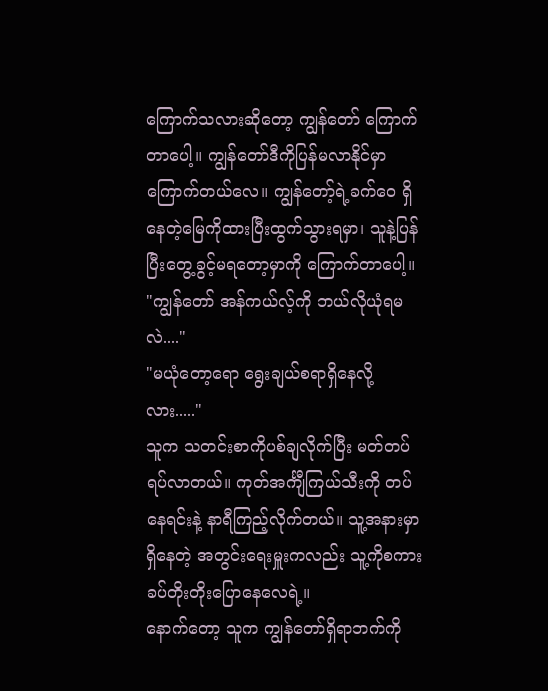ကြောက်သလားဆိုတော့ ကျွန်တော် ကြောက်တာပေါ့။ ကျွန်တော်ဒီကိုပြန်မလာနိုင်မှာကြောက်တယ်လေ။ ကျွန်တော့်ရဲ့ခက်ဝေ ရှိနေတဲ့မြေကိုထားပြီးထွက်သွားရမှာ၊ သူနဲ့ပြန်ပြီးတွေ့ခွင့်မရတော့မှာကို ကြောက်တာပေါ့။
"ကျွန်တော် အန်ကယ်လ့်ကို ဘယ်လိုယုံရမလဲ...."
"မယုံတော့ရော ရွေးချယ်စရာရှိနေလို့လား....."
သူက သတင်းစာကိုပစ်ချလိုက်ပြီး မတ်တပ်ရပ်လာတယ်။ ကုတ်အင်္ကျီကြယ်သီးကို တပ်နေရင်းနဲ့ နာရီကြည့်လိုက်တယ်။ သူ့အနားမှာရှိနေတဲ့ အတွင်းရေးမှူးကလည်း သူ့ကိုစကားခပ်တိုးတိုးပြောနေလေရဲ့။
နောက်တော့ သူက ကျွန်တော်ရှိရာဘက်ကို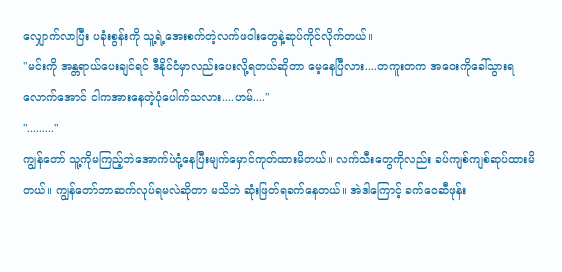လျှောက်လာပြီး ပခုံးစွန်းကို သူ့ရဲ့အေးစက်တဲ့လက်ဖဝါးတွေနဲ့ဆုပ်ကိုင်လိုက်တယ်။
"မင်းကို အန္တရာယ်ပေးချင်ရင် ဒီနိုင်ငံမှာလည်းပေးလို့ရတယ်ဆိုတာ မေ့နေပြီလား....တကူးတက အဝေးကိုခေါ်သွားရလောက်အောင် ငါကအားနေတဲ့ပုံပေါက်သလား....ဟမ်...."
"........."
ကျွန်တော် သူ့ကိုမကြည့်ဘဲအောက်ပဲငုံ့နေပြီးမျက်မှောင်ကုတ်ထားမိတယ်။ လက်သီးတွေကိုလည်း ခပ်ကျစ်ကျစ်ဆုပ်ထားမိတယ်။ ကျွန်တော်ဘာဆက်လုပ်ရမလဲဆိုတာ မသိဘဲ ဆုံးဖြတ်ရခက်နေတယ်။ အဲဒါကြောင့် ခက်ဝေဆီဖုန်း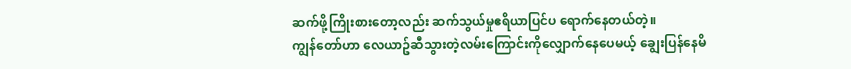ဆက်ဖို့ကြိုးစားတော့လည်း ဆက်သွယ်မှုဧရိယာပြင်ပ ရောက်နေတယ်တဲ့။
ကျွန်တော်ဟာ လေယာဥ်ဆီသွားတဲ့လမ်းကြောင်းကိုလျှောက်နေပေမယ့် ချွေးပြန်နေမိ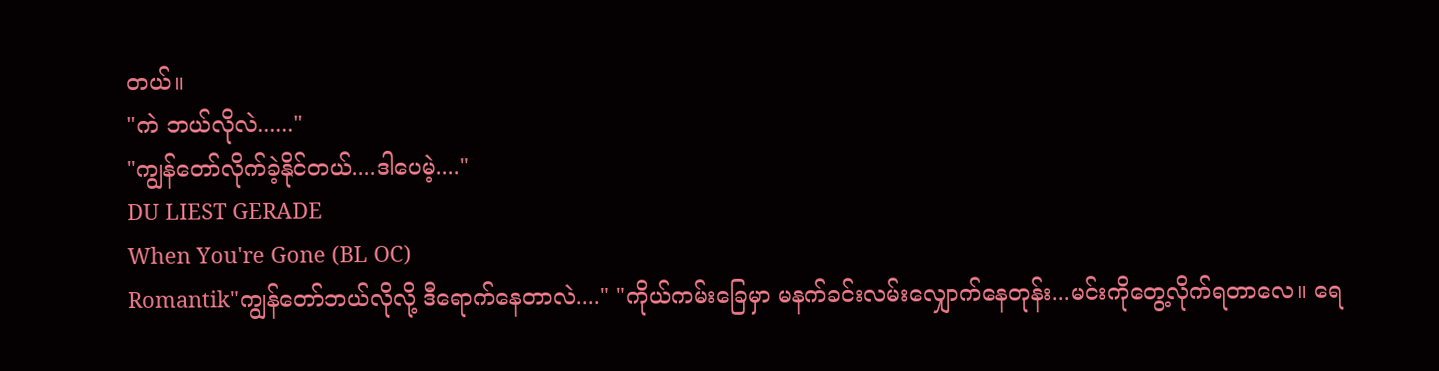တယ်။
"ကဲ ဘယ်လိုလဲ......"
"ကျွန်တော်လိုက်ခဲ့နိုင်တယ်....ဒါပေမဲ့...."
DU LIEST GERADE
When You're Gone (BL OC)
Romantik"ကျွန်တော်ဘယ်လိုလို့ ဒီရောက်နေတာလဲ...." "ကိုယ်ကမ်းခြေမှာ မနက်ခင်းလမ်းလျှောက်နေတုန်း...မင်းကိုတွေ့လိုက်ရတာလေ။ ရေ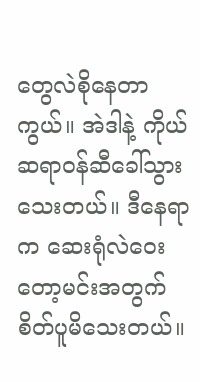တွေလဲစိုနေတာကွယ်။ အဲဒါနဲ့ ကိုယ်ဆရာဝန်ဆီခေါ်သွားသေးတယ်။ ဒီနေရာက ဆေးရုံလဲဝေးတော့မင်းအတွက် စိတ်ပူမိသေးတယ်။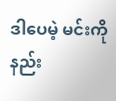ဒါပေမဲ့ မင်းကိုနည်း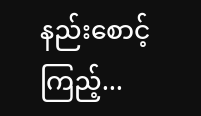နည်းစောင့်ကြည့်...